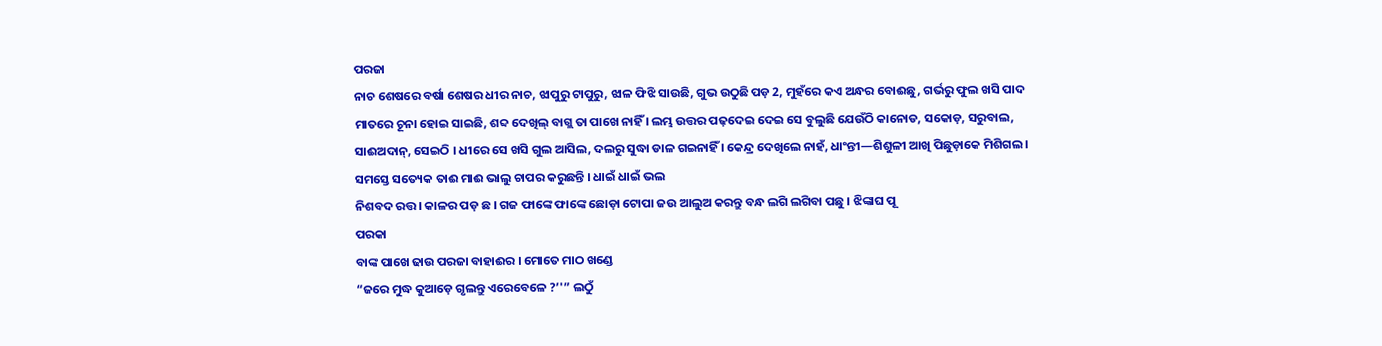ପରଜା
ନାଚ ଶେଷରେ ବର୍ଷା ଶେଷର ଧୀର ନାଚ, ଝାପୁରୁ ଟାପୁରୁ, ଝାଳ ଫିଝି ସାଉଛି, ଗୁଭ ଉଠୁଛି ପଡ଼ 2, ମୁହଁରେ କଏ ଅନ୍ଧର ବୋଈଛୁ, ଗର୍ଭରୁ ଫୁଲ ଖସି ପାଦ ମାତରେ ଚୂନା ହୋଇ ସାଇଛି, ଶବ୍ଦ ଦେଖିଲ୍ ବାଗ୍ଲ ତା ପାଖେ ନାହିଁ । ଲମ୍ଭ ଉତ୍ତର ପଢ଼ଦେଇ ଦେଇ ସେ ବୁଲୁଛି ଯେଉଁଠି କାନୋଡ, ସକୋଡ଼, ସରୁବାଲ, ସାଈଅଦାନ୍, ସେଇଠି । ଧୀରେ ସେ ଖସି ଗୁଲ ଆସିଲ, ଦଲରୁ ସୁଦ୍ଧା ଡାଳ ଗଇନାହିଁ । କେନ୍ଦ୍ର ଦେଖିଲେ ନାହଁ, ଧାଂନ୍ତୀ—ଶିଶୁଳୀ ଆଖି ପିଛୁଡ଼ାକେ ମିଶିଗଲ । ସମସ୍ତେ ସତ୍ୟେକ ତାଈ ମାଈ ଭାଲୁ ଚାପର କରୁଛନ୍ତି । ଧାଇଁ ଧାଇଁ ଭଲ
ନିଶବଦ ରତ୍ତ । କାଳର ପଡ଼ ଛ । ଗଜ ଫାଙ୍କେ ଫାଙ୍କେ ଛୋଡ଼ା ଟୋପା ଜଉ ଆଲୁଅ କରନ୍ତୁ ବନ୍ଧ ଲଗି ଲଗିବା ପଛୁ । ଝିଙ୍କାଘ ପୂ
ପରକା
ବାଙ୍କ ପାଖେ ଢାଉ ପରଜା ବାହାଈର । ମୋତେ ମାଠ ଖଣ୍ଡେ
“ଜରେ ମୁଦ୍ଧ କୁଆଡ଼େ ଗୃଲନ୍ତୁ ଏରେବେଳେ ?’'” ଲଠୁଁ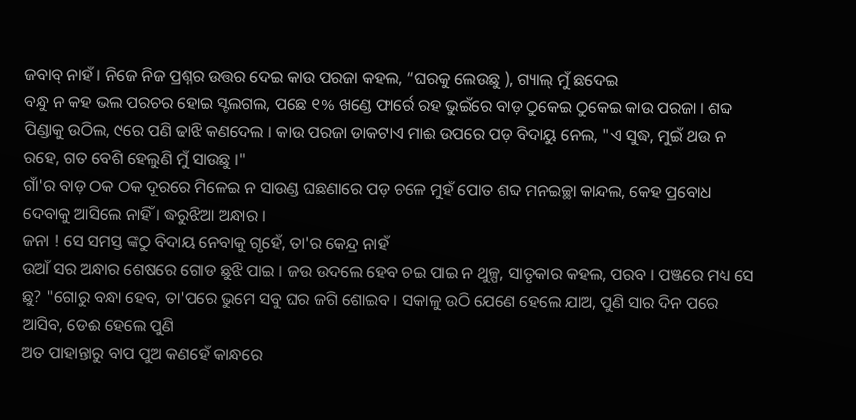ଜବାବ୍ ନାହଁ । ନିଜେ ନିଜ ପ୍ରଶ୍ନର ଉତ୍ତର ଦେଇ କାଉ ପରଜା କହଲ, “ଘରକୁ ଲେଉଛୁ ), ଗ୍ୟାଲ୍ ମୁଁ ଛଦେଇ
ବନ୍ଧୁ ନ କହ ଭଲ ପରଚର ହୋଇ ସ୍ଟଲଗଲ, ପଛେ ୧% ଖଣ୍ଡେ ଫାର୍ରେ ରହ ଭୁଇଁରେ ବାଡ଼ ଠୁକେଇ ଠୁକେଇ କାଉ ପରଜା । ଶବ୍ଦ ପିଣ୍ଡାକୁ ଉଠିଲ, ୯ରେ ପଣି ଢାଝି କଣଦେଲ । କାଉ ପରଜା ଡାକଟାଏ ମାଈ ଉପରେ ପଡ଼ ବିଦାୟୁ ନେଲ, "ଏ ସୁଦ୍ଧ, ମୁଇଁ ଥଉ ନ ରହେ, ଗତ ବେଶି ହେଲୁଣି ମୁଁ ସାଉଛୁ ।"
ଗାଁ'ର ବାଡ଼ ଠକ ଠକ ଦୂରରେ ମିଳେଇ ନ ସାଉଣ୍ଡ ଘଛଣାରେ ପଡ଼ ଚଳେ ମୁହଁ ପୋତ ଶବ୍ଦ ମନଇଚ୍ଛା କାନ୍ଦଲ, କେହ ପ୍ରବୋଧ ଦେବାକୁ ଆସିଲେ ନାହିଁ । ଦ୍ଧରୁଝିଆ ଅନ୍ଧାର ।
ଜନା ! ସେ ସମସ୍ତ ଙ୍କଠୁ ବିଦାୟ ନେବାକୁ ଗୃହେଁ, ତା'ର କେନ୍ଦ୍ର ନାହଁ
ଉଆଁ ସର ଅନ୍ଧାର ଶେଷରେ ଗୋଡ ଛୁଝି ପାଇ । ଜଉ ଉଦଲେ ହେବ ଚଇ ପାଇ ନ ଥୁଳ୍ପ, ସାତୃକାର କହଲ, ପରବ । ପଞ୍ଜରେ ମଧ୍ୟ ସେ ଛୁ? "ଗୋରୁ ବନ୍ଧା ହେବ, ତା'ପରେ ଭୁମେ ସବୁ ଘର ଜଗି ଶୋଇବ । ସକାଳୁ ଉଠି ଯେଣେ ହେଲେ ଯାଅ, ପୁଣି ସାର ଦିନ ପରେ ଆସିବ, ଡେଈ ହେଲେ ପୁଣି
ଅତ ପାହାନ୍ତାରୁ ବାପ ପୁଅ କଣହେଁ କାନ୍ଧରେ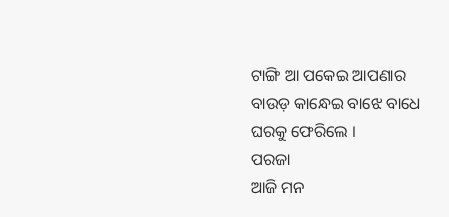ଟାଙ୍ଗି ଆ ପକେଇ ଆପଣାର ବାଉଡ଼ କାନ୍ଧେଇ ବାଝେ ବାଧେ ଘରକୁ ଫେରିଲେ ।
ପରଜା
ଆଜି ମନ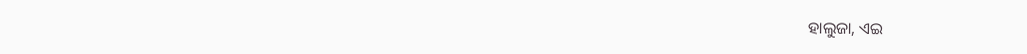ହାଲୁଜା, ଏଇ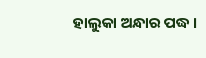ହାଲୁକା ଅନ୍ଧାର ପଦ୍ଧ ।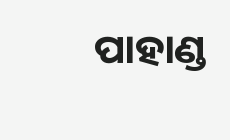ପାହାଣ୍ଡ